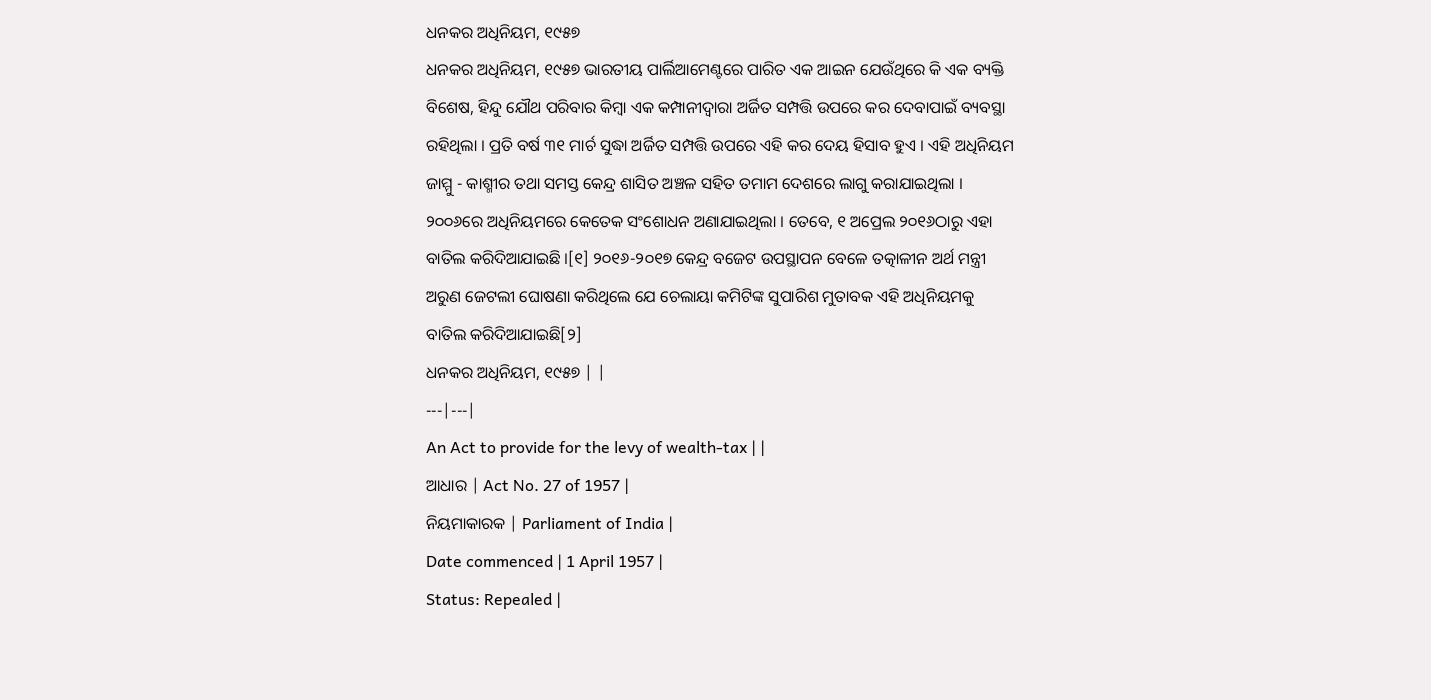ଧନକର ଅଧିନିୟମ, ୧୯୫୭
ଧନକର ଅଧିନିୟମ, ୧୯୫୭ ଭାରତୀୟ ପାର୍ଲିଆମେଣ୍ଟରେ ପାରିତ ଏକ ଆଇନ ଯେଉଁଥିରେ କି ଏକ ବ୍ୟକ୍ତି ବିଶେଷ, ହିନ୍ଦୁ ଯୌଥ ପରିବାର କିମ୍ବା ଏକ କମ୍ପାନୀଦ୍ୱାରା ଅର୍ଜିତ ସମ୍ପତ୍ତି ଉପରେ କର ଦେବାପାଇଁ ବ୍ୟବସ୍ଥା ରହିଥିଲା । ପ୍ରତି ବର୍ଷ ୩୧ ମାର୍ଚ ସୁଦ୍ଧା ଅର୍ଜିତ ସମ୍ପତ୍ତି ଉପରେ ଏହି କର ଦେୟ ହିସାବ ହୁଏ । ଏହି ଅଧିନିୟମ ଜାମ୍ମୁ - କାଶ୍ମୀର ତଥା ସମସ୍ତ କେନ୍ଦ୍ର ଶାସିତ ଅଞ୍ଚଳ ସହିତ ତମାମ ଦେଶରେ ଲାଗୁ କରାଯାଇଥିଲା । ୨୦୦୬ରେ ଅଧିନିୟମରେ କେତେକ ସଂଶୋଧନ ଅଣାଯାଇଥିଲା । ତେବେ, ୧ ଅପ୍ରେଲ ୨୦୧୬ଠାରୁ ଏହା ବାତିଲ କରିଦିଆଯାଇଛି ।[୧] ୨୦୧୬-୨୦୧୭ କେନ୍ଦ୍ର ବଜେଟ ଉପସ୍ଥାପନ ବେଳେ ତତ୍କାଳୀନ ଅର୍ଥ ମନ୍ତ୍ରୀ ଅରୁଣ ଜେଟଲୀ ଘୋଷଣା କରିଥିଲେ ଯେ ଚେଲାୟା କମିଟିଙ୍କ ସୁପାରିଶ ମୁତାବକ ଏହି ଅଧିନିୟମକୁ ବାତିଲ କରିଦିଆଯାଇଛି[୨]
ଧନକର ଅଧିନିୟମ, ୧୯୫୭ | |
---|---|
An Act to provide for the levy of wealth-tax | |
ଆଧାର | Act No. 27 of 1957 |
ନିୟମାକାରକ | Parliament of India |
Date commenced | 1 April 1957 |
Status: Repealed |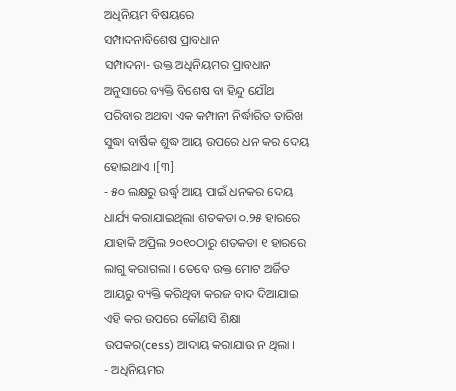ଅଧିନିୟମ ବିଷୟରେ
ସମ୍ପାଦନାବିଶେଷ ପ୍ରାବଧାନ
ସମ୍ପାଦନା- ଉକ୍ତ ଅଧିନିୟମର ପ୍ରାବଧାନ ଅନୁସାରେ ବ୍ୟକ୍ତି ବିଶେଷ ବା ହିନ୍ଦୁ ଯୌଥ ପରିବାର ଅଥବା ଏକ କମ୍ପାନୀ ନିର୍ଦ୍ଧାରିତ ତାରିଖ ସୁଦ୍ଧା ବାର୍ଷିକ ଶୁଦ୍ଧ ଆୟ ଉପରେ ଧନ କର ଦେୟ ହୋଇଥାଏ ।[୩]
- ୫୦ ଲକ୍ଷରୁ ଉର୍ଦ୍ଧ୍ୱ ଆୟ ପାଇଁ ଧନକର ଦେୟ ଧାର୍ଯ୍ୟ କରାଯାଇଥିଲା ଶତକଡା ୦.୨୫ ହାରରେ ଯାହାକି ଅପ୍ରିଲ ୨୦୧୦ଠାରୁ ଶତକଡା ୧ ହାରରେ ଲାଗୁ କରାଗଲା । ତେବେ ଉକ୍ତ ମୋଟ ଅର୍ଜିତ ଆୟରୁ ବ୍ୟକ୍ତି କରିଥିବା କରଜ ବାଦ ଦିଆଯାଇ ଏହି କର ଉପରେ କୌଣସି ଶିକ୍ଷା ଉପକର(cess) ଆଦାୟ କରାଯାଉ ନ ଥିଲା ।
- ଅଧିନିୟମର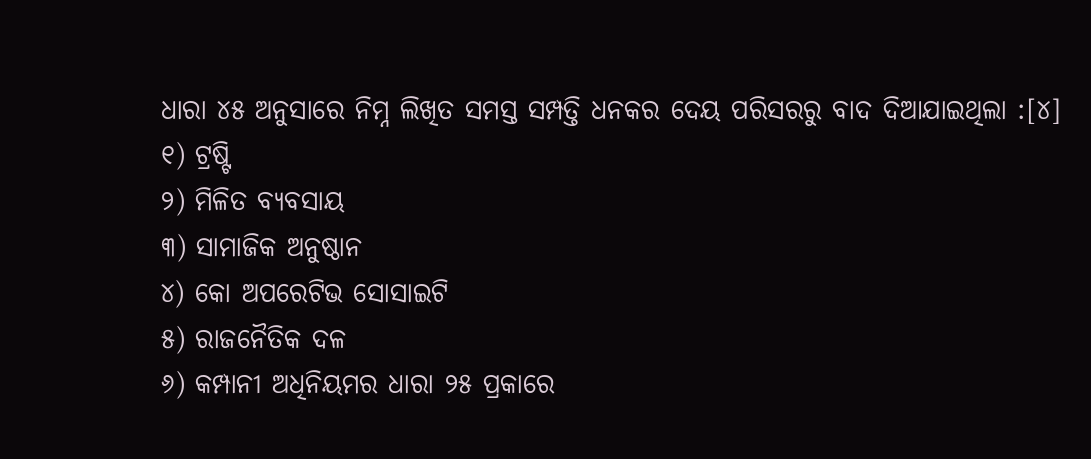ଧାରା ୪୫ ଅନୁସାରେ ନିମ୍ନ ଲିଖିତ ସମସ୍ତ ସମ୍ପତ୍ତି ଧନକର ଦେୟ ପରିସରରୁ ବାଦ ଦିଆଯାଇଥିଲା :[୪]
୧) ଟ୍ରଷ୍ଟି
୨) ମିଳିତ ବ୍ୟବସାୟ
୩) ସାମାଜିକ ଅନୁଷ୍ଠାନ
୪) କୋ ଅପରେଟିଭ ସୋସାଇଟି
୫) ରାଜନୈତିକ ଦଳ
୬) କମ୍ପାନୀ ଅଧିନିୟମର ଧାରା ୨୫ ପ୍ରକାରେ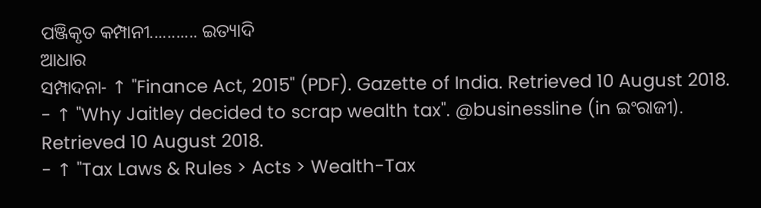ପଞ୍ଜିକୃତ କମ୍ପାନୀ........... ଇତ୍ୟାଦି
ଆଧାର
ସମ୍ପାଦନା- ↑ "Finance Act, 2015" (PDF). Gazette of India. Retrieved 10 August 2018.
- ↑ "Why Jaitley decided to scrap wealth tax". @businessline (in ଇଂରାଜୀ). Retrieved 10 August 2018.
- ↑ "Tax Laws & Rules > Acts > Wealth-Tax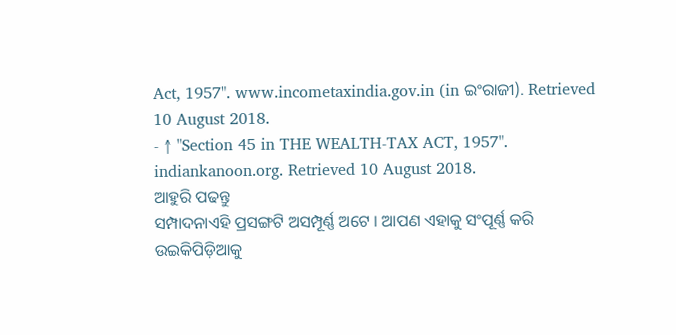Act, 1957". www.incometaxindia.gov.in (in ଇଂରାଜୀ). Retrieved 10 August 2018.
- ↑ "Section 45 in THE WEALTH-TAX ACT, 1957". indiankanoon.org. Retrieved 10 August 2018.
ଆହୁରି ପଢନ୍ତୁ
ସମ୍ପାଦନାଏହି ପ୍ରସଙ୍ଗଟି ଅସମ୍ପୂର୍ଣ୍ଣ ଅଟେ । ଆପଣ ଏହାକୁ ସଂପୂର୍ଣ୍ଣ କରି ଉଇକିପିଡ଼ିଆକୁ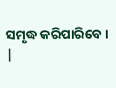ସମୃଦ୍ଧ କରିପାରିବେ । |